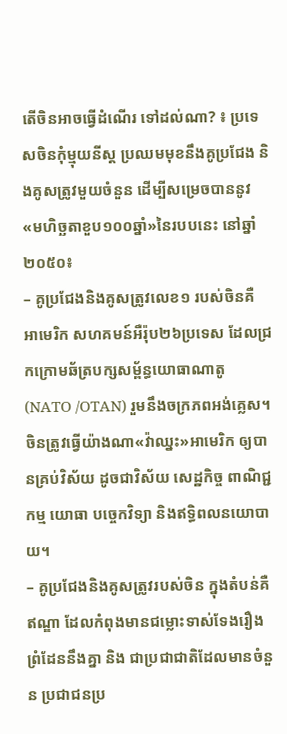តើចិនអាចធ្វើដំណើរ ទៅដល់ណា? ៖ ប្រទេសចិនកុំម្មុយនីស្ត ប្រឈមមុខនឹងគូប្រជែង និងគូសត្រូវមួយចំនួន ដើម្បីសម្រេចបាននូវ«មហិច្ឆតាខួប១០០ឆ្នាំ»នៃរបបនេះ នៅឆ្នាំ២០៥០៖
– គូប្រជែងនិងគូសត្រូវលេខ១ របស់ចិនគឺ អាមេរិក សហគមន៍អឺរ៉ុប២៦ប្រទេស ដែលជ្រកក្រោមឆ័ត្របក្សសម្ព័ន្ធយោធាណាតូ (NATO /OTAN) រួមនឹងចក្រភពអង់គ្លេស។ ចិនត្រូវធ្វើយ៉ាងណា«វ៉ាឈ្នះ»អាមេរិក ឲ្យបានគ្រប់វិស័យ ដូចជាវិស័យ សេដ្ឋកិច្ច ពាណិជ្ជកម្ម យោធា បច្ចេកវិទ្យា និងឥទ្ធិពលនយោបាយ។
– គូប្រជែងនិងគូសត្រូវរបស់ចិន ក្នុងតំបន់គឺ ឥណ្ឌា ដែលកំពុងមានជម្លោះទាស់ទែងរឿងព្រំដែននឹងគ្នា និង ជាប្រជាជាតិដែលមានចំនួន ប្រជាជនប្រ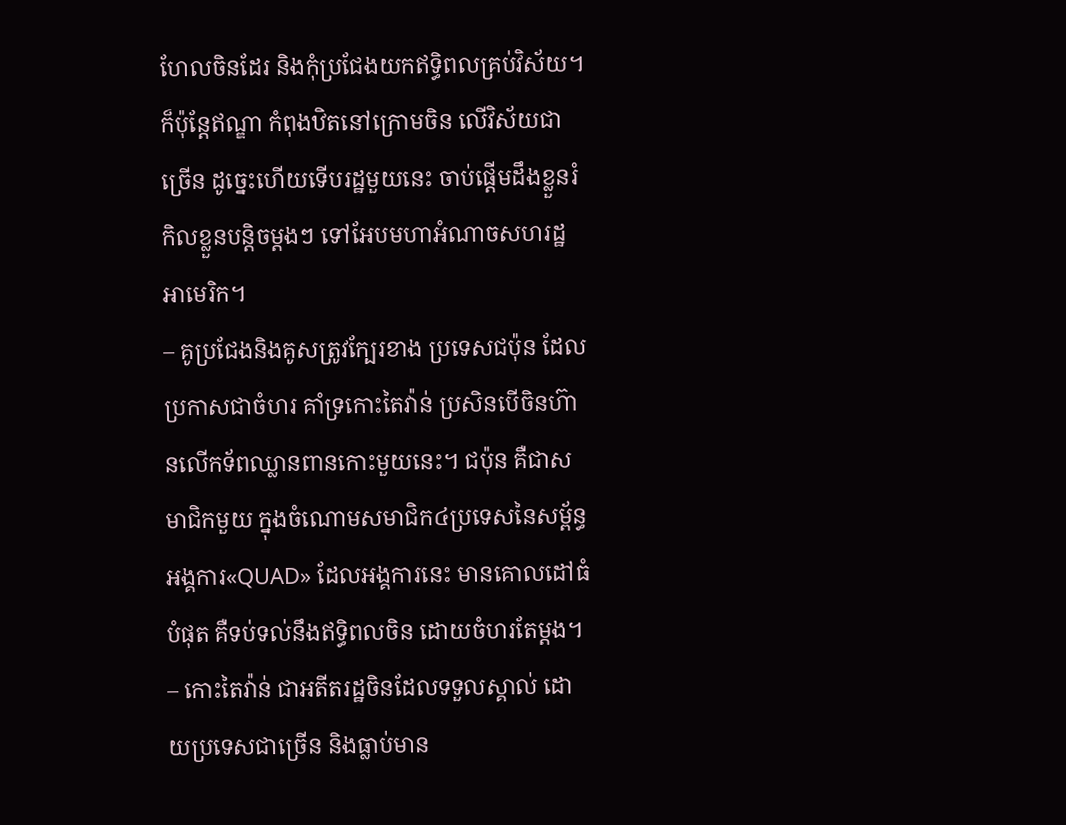ហែលចិនដែរ និងកុំប្រជែងយកឥទ្ធិពលគ្រប់វិស័យ។ ក៏ប៉ុន្តែឥណ្ឌា កំពុងឋិតនៅក្រោមចិន លើវិស័យជាច្រើន ដូច្នេះហើយទើបរដ្ឋមួយនេះ ចាប់ផ្តើមដឹងខ្លួនរំកិលខ្លួនបន្តិចម្តងៗ ទៅអែបមហាអំណាចសហរដ្ឋអាមេរិក។
– គូប្រជែងនិងគូសត្រូវក្បែរខាង ប្រទេសជប៉ុន ដែលប្រកាសជាចំហរ គាំទ្រកោះតៃវ៉ាន់ ប្រសិនបើចិនហ៊ានលើកទ័ពឈ្លានពានកោះមួយនេះ។ ជប៉ុន គឺជាសមាជិកមួយ ក្នុងចំណោមសមាជិក៤ប្រទេសនៃសម្ព័ន្ធ អង្គការ«QUAD» ដែលអង្គការនេះ មានគោលដៅធំបំផុត គឺទប់ទល់នឹងឥទ្ធិពលចិន ដោយចំហរតែម្តង។
– កោះតៃវ៉ាន់ ជាអតីតរដ្ឋចិនដែលទទួលស្គាល់ ដោយប្រទេសជាច្រើន និងធ្លាប់មាន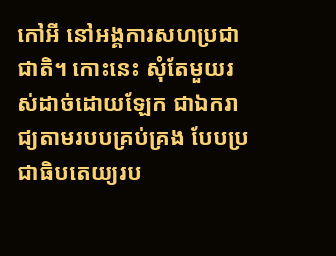កៅអី នៅអង្គការសហប្រជាជាតិ។ កោះនេះ សុំតែមួយរស់ដាច់ដោយឡែក ជាឯករាជ្យតាមរបបគ្រប់គ្រង បែបប្រជាធិបតេយ្យរប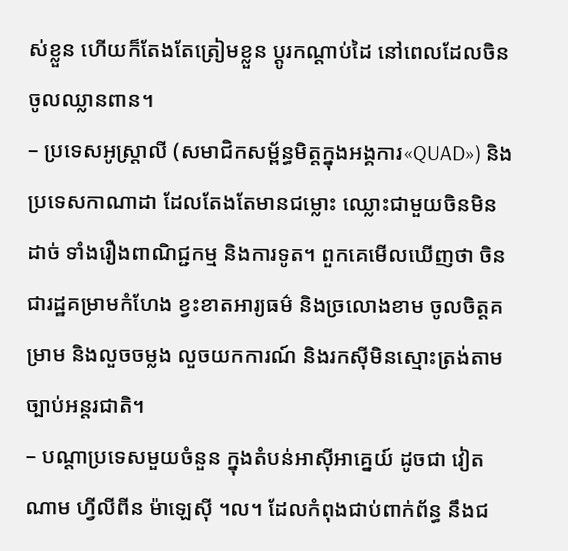ស់ខ្លួន ហើយក៏តែងតែត្រៀមខ្លួន ប្តូរកណ្តាប់ដៃ នៅពេលដែលចិនចូលឈ្លានពាន។
– ប្រទេសអូស្រ្តាលី (សមាជិកសម្ព័ន្ធមិត្តក្នុងអង្គការ«QUAD») និងប្រទេសកាណាដា ដែលតែងតែមានជម្លោះ ឈ្លោះជាមួយចិនមិនដាច់ ទាំងរឿងពាណិជ្ជកម្ម និងការទូត។ ពួកគេមើលឃើញថា ចិនជារដ្ឋគម្រាមកំហែង ខ្វះខាតអារ្យធម៌ និងច្រលោងខាម ចូលចិត្តគម្រាម និងលួចចម្លង លួចយកការណ៍ និងរកស៊ីមិនស្មោះត្រង់តាមច្បាប់អន្តរជាតិ។
– បណ្តាប្រទេសមួយចំនួន ក្នុងតំបន់អាស៊ីអាគ្នេយ៍ ដូចជា វៀតណាម ហ្វីលីពីន ម៉ាឡេស៊ី ។ល។ ដែលកំពុងជាប់ពាក់ព័ន្ធ នឹងជ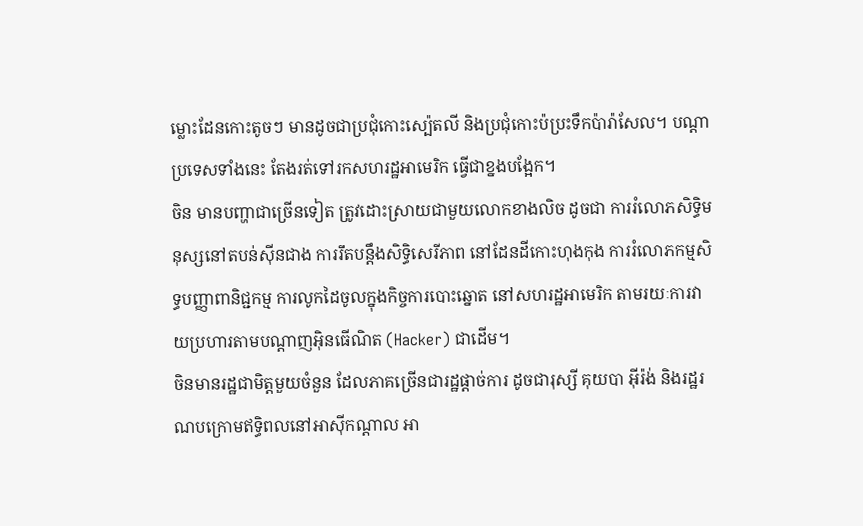ម្លោះដែនកោះតូចៗ មានដូចជាប្រជុំកោះស្ប៉េតលី និងប្រជុំកោះប៉ប្រះទឹកប៉ារ៉ាសែល។ បណ្តាប្រទេសទាំងនេះ តែងរត់ទៅរកសហរដ្ឋអាមេរិក ធ្វើជាខ្នងបង្អែក។
ចិន មានបញ្ហាជាច្រើនទៀត ត្រូវដោះស្រាយជាមួយលោកខាងលិច ដូចជា ការរំលោភសិទ្ធិមនុស្សនៅតបន់ស៊ីនជាង ការរឹតបន្តឹងសិទ្ធិសេរីភាព នៅដែនដីកោះហុងកុង ការរំលោភកម្មសិទ្ធបញ្ញាពានិជ្ជកម្ម ការលូកដៃចូលក្នុងកិច្ចការបោះឆ្នោត នៅសហរដ្ឋអាមេរិក តាមរយៈការវាយប្រហារតាមបណ្ដាញអ៊ិនធើណិត (Hacker) ជាដើម។
ចិនមានរដ្ឋជាមិត្តមួយចំនួន ដែលភាគច្រើនជារដ្ឋផ្តាច់ការ ដូចជារុស្សី គុយបា អ៊ីរ៉ង់ និងរដ្ឋរណបក្រោមឥទ្ធិពលនៅអាស៊ីកណ្តាល អា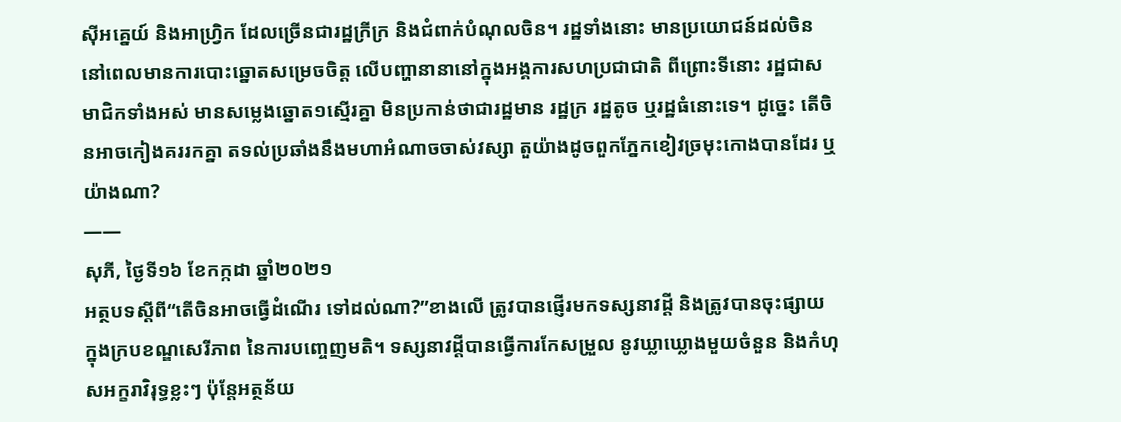ស៊ីអគ្នេយ៍ និងអាហ្វ្រិក ដែលច្រើនជារដ្ឋក្រីក្រ និងជំពាក់បំណុលចិន។ រដ្ឋទាំងនោះ មានប្រយោជន៍ដល់ចិន នៅពេលមានការបោះឆ្នោតសម្រេចចិត្ត លើបញ្ហានានានៅក្នុងអង្គការសហប្រជាជាតិ ពីព្រោះទីនោះ រដ្ឋជាសមាជិកទាំងអស់ មានសម្លេងឆ្នោត១ស្មើរគ្នា មិនប្រកាន់ថាជារដ្ឋមាន រដ្ឋក្រ រដ្ឋតូច ឬរដ្ឋធំនោះទេ។ ដូច្នេះ តើចិនអាចកៀងគររកគ្នា តទល់ប្រឆាំងនឹងមហាអំណាចចាស់វស្សា តួយ៉ាងដូចពួកភ្នែកខៀវច្រមុះកោងបានដែរ ឬយ៉ាងណា?
——
សុភី, ថ្ងៃទី១៦ ខែកក្កដា ឆ្នាំ២០២១
អត្ថបទស្ដីពី“តើចិនអាចធ្វើដំណើរ ទៅដល់ណា?”ខាងលើ ត្រូវបានផ្ញើរមកទស្សនាវដ្ដី និងត្រូវបានចុះផ្សាយ ក្នុងក្របខណ្ឌសេរីភាព នៃការបញ្ចេញមតិ។ ទស្សនាវដ្ដីបានធ្វើការកែសម្រួល នូវឃ្លាឃ្លោងមួយចំនួន និងកំហុសអក្ខរាវិរុទ្ធខ្លះៗ ប៉ុន្តែអត្ថន័យ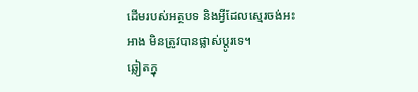ដើមរបស់អត្ថបទ និងអ្វីដែលស្មេរចង់អះអាង មិនត្រូវបានផ្លាស់ប្ដូរទេ។
ឆ្លៀតក្នុ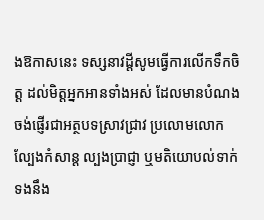ងឱកាសនេះ ទស្សនាវដ្ដីសូមធ្វើការលើកទឹកចិត្ត ដល់មិត្តអ្នកអានទាំងអស់ ដែលមានបំណងចង់ផ្ញើរជាអត្ថបទស្រាវជ្រាវ ប្រលោមលោក ល្បែងកំសាន្ដ ល្បងប្រាជ្ញា ឬមតិយោបល់ទាក់ទងនឹង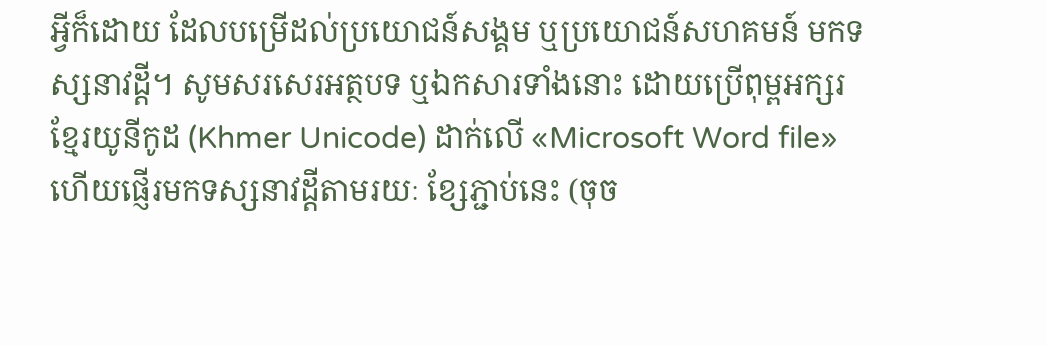អ្វីក៏ដោយ ដែលបម្រើដល់ប្រយោជន៍សង្គម ឬប្រយោជន៍សហគមន៍ មកទស្សនាវដ្ដី។ សូមសរសេរអត្ថបទ ឬឯកសារទាំងនោះ ដោយប្រើពុម្ពអក្សរខ្មែរយូនីកូដ (Khmer Unicode) ដាក់លើ «Microsoft Word file» ហើយផ្ញើរមកទស្សនាវដ្ដីតាមរយៈ ខ្សែភ្ជាប់នេះ (ចុច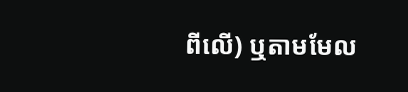ពីលើ) ឬតាមមែល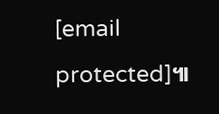[email protected]៕